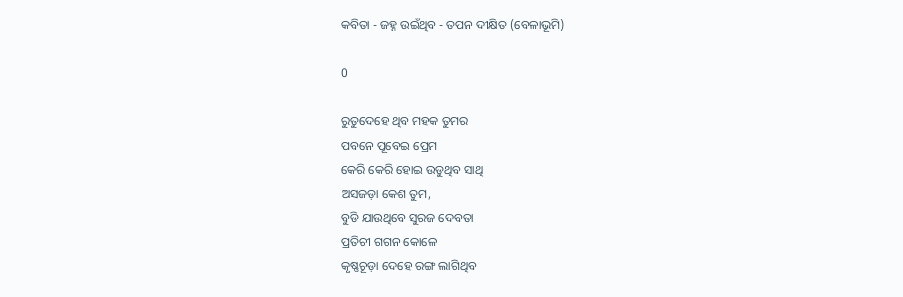କବିତା - ଜହ୍ନ ଉଇଁଥିବ - ତପନ ଦୀକ୍ଷିତ (ବେଳାଭୂମି)

0

ରୁତୁଦେହେ ଥିବ ମହକ ତୁମର
ପବନେ ପୂବେଇ ପ୍ରେମ
କେରି କେରି ହୋଇ ଉଡୁଥିବ ସାଥି
ଅସଜଡ଼ା କେଶ ତୁମ,
ବୁଡି ଯାଉଥିବେ ସୁରଜ ଦେବତା
ପ୍ରତିଚୀ ଗଗନ କୋଳେ
କୃଷ୍ଣଚୂଡ଼ା ଦେହେ ରଙ୍ଗ ଲାଗିଥିବ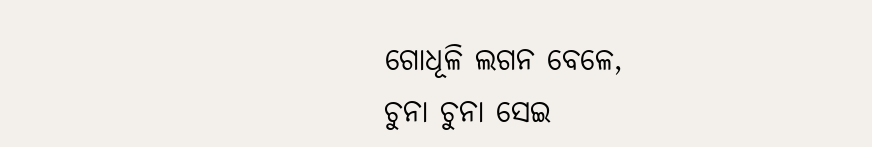ଗୋଧୂଳି ଲଗନ ବେଳେ,
ଚୁନା ଚୁନା ସେଇ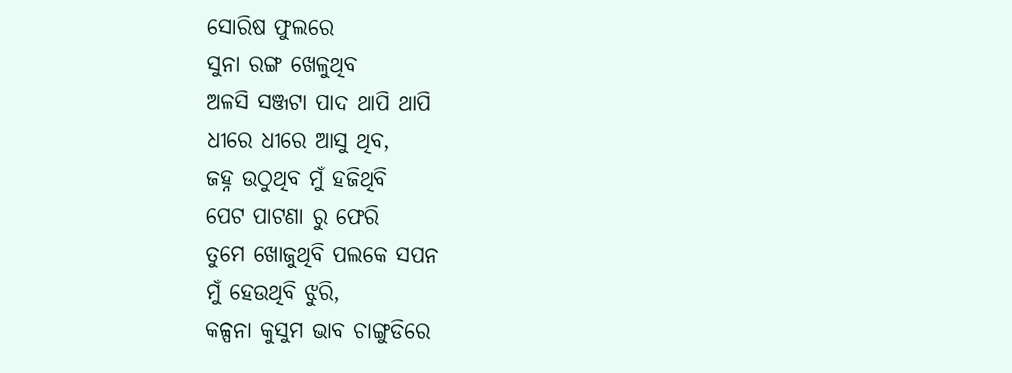ସୋରିଷ ଫୁଲରେ
ସୁନା ରଙ୍ଗ ଖେଳୁଥିବ
ଅଳସି ସଞ୍ଜଟା ପାଦ ଥାପି ଥାପି
ଧୀରେ ଧୀରେ ଆସୁ ଥିବ,
ଜହ୍ନ ଉଠୁଥିବ ମୁଁ ହଜିଥିବି
ପେଟ ପାଟଣା ରୁ ଫେରି
ତୁମେ ଖୋଜୁଥିବି ପଲକେ ସପନ
ମୁଁ ହେଉଥିବି ଝୁରି,
କଳ୍ପନା କୁସୁମ ଭାବ ଚାଙ୍ଗୁଡିରେ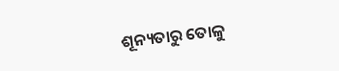ଶୂନ୍ୟତାରୁ ତୋଳୁ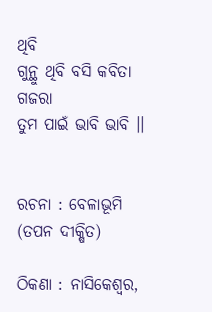ଥିବି
ଗୁନ୍ଥୁ ଥିବି ବସି କବିତା ଗଜରା
ତୁମ ପାଇଁ ଭାବି ଭାବି ।।


ରଚନା : ବେଳାଭୂମି (ତପନ ଦୀକ୍ଷିତ)

ଠିକଣା : ନାସିକେଶ୍ୱର,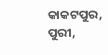କାକଟପୁର, ପୁରୀ,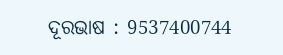ଦୂରଭାଷ : 9537400744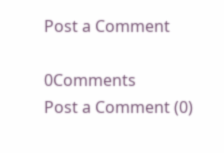Post a Comment

0Comments
Post a Comment (0)